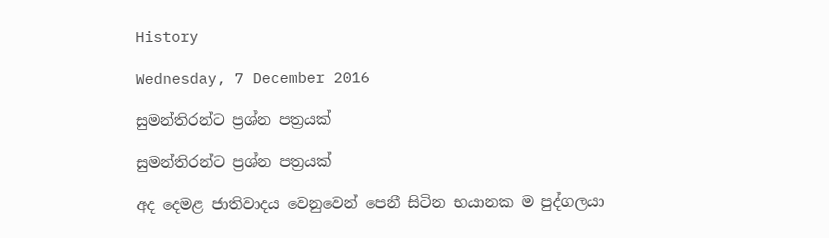History

Wednesday, 7 December 2016

සුමන්තිරන්ට ප්‍රශ්න පත්‍රයක්

සුමන්තිරන්ට ප්‍රශ්න පත්‍රයක්

අද දෙමළ ජාතිවාදය වෙනුවෙන් පෙනී සිටින භයානක ම පුද්ගලයා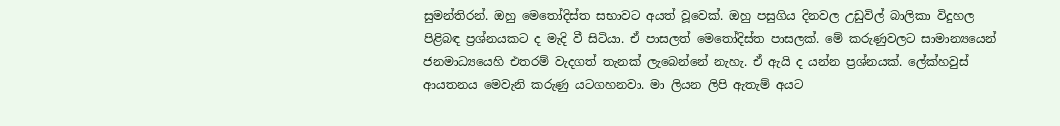සුමන්තිරන්. ඔහු මෙතෝදිස්ත සභාවට අයත් වූවෙක්. ඔහු පසුගිය දිනවල උඩුවිල් බාලිකා විදුහල පිළිබඳ ප්‍රශ්නයකට ද මැදි වී සිටියා. ඒ පාසලත් මෙතෝදිස්ත පාසලක්. මේ කරුණුවලට සාමාන්‍යයෙන් ජනමාධ්‍යයෙහි එතරම් වැදගත් තැනක් ලැබෙන්නේ නැහැ. ඒ ඇයි ද යන්න ප්‍රශ්නයක්. ලේක්හවුස් ආයතනය මෙවැනි කරුණු යටගහනවා. මා ලියන ලිපි ඇතැම් අයට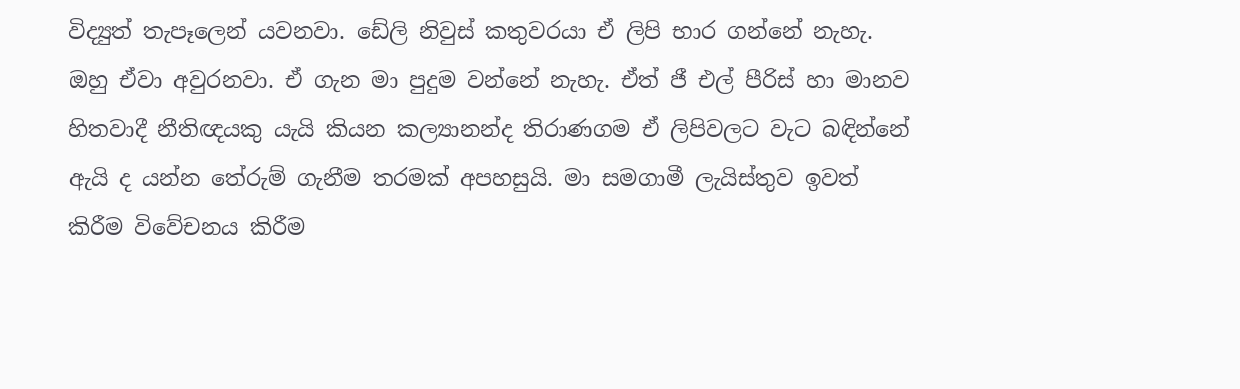විද්‍යුත් තැපෑලෙන් යවනවා. ඩේලි නිවුස් කතුවරයා ඒ ලිපි භාර ගන්නේ නැහැ. ඔහු ඒවා අවුරනවා. ඒ ගැන මා පුදුම වන්නේ නැහැ. ඒත් ජී එල් පීරිස් හා මානව හිතවාදී නීතිඥයකු යැයි කියන කල්‍යානන්ද තිරාණගම ඒ ලිපිවලට වැට බඳින්නේ ඇයි ද යන්න තේරුම් ගැනීම තරමක් අපහසුයි. මා සමගාමී ලැයිස්තුව ඉවත් කිරීම විවේචනය කිරීම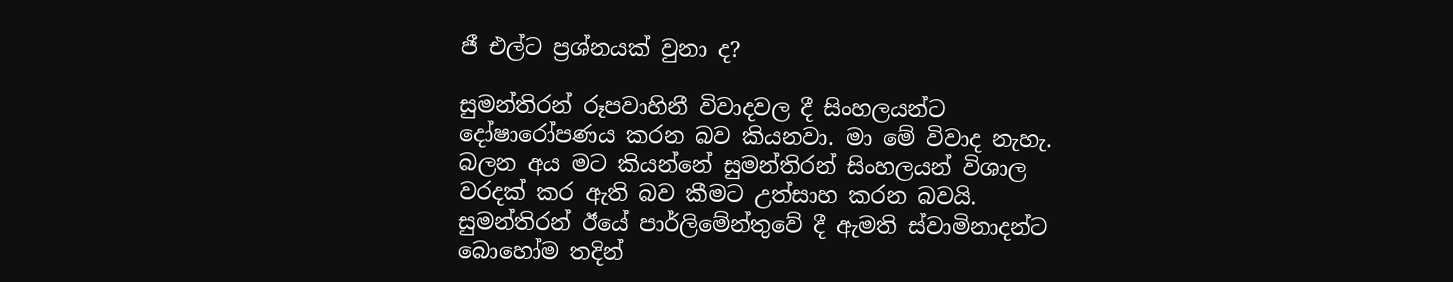ජී එල්ට ප්‍රශ්නයක් වුනා ද?

සුමන්තිරන් රූපවාහිනී විවාදවල දී සිංහලයන්ට දෝෂාරෝපණය කරන බව කියනවා. මා මේ විවාද නැහැ. බලන අය මට කියන්නේ සුමන්තිරන් සිංහලයන් විශාල වරදක් කර ඇති බව කීමට උත්සාහ කරන බවයි. සුමන්තිරන් ඊයේ පාර්ලිමේන්තුවේ දී ඇමති ස්වාමිනාදන්ට බොහෝම තදින්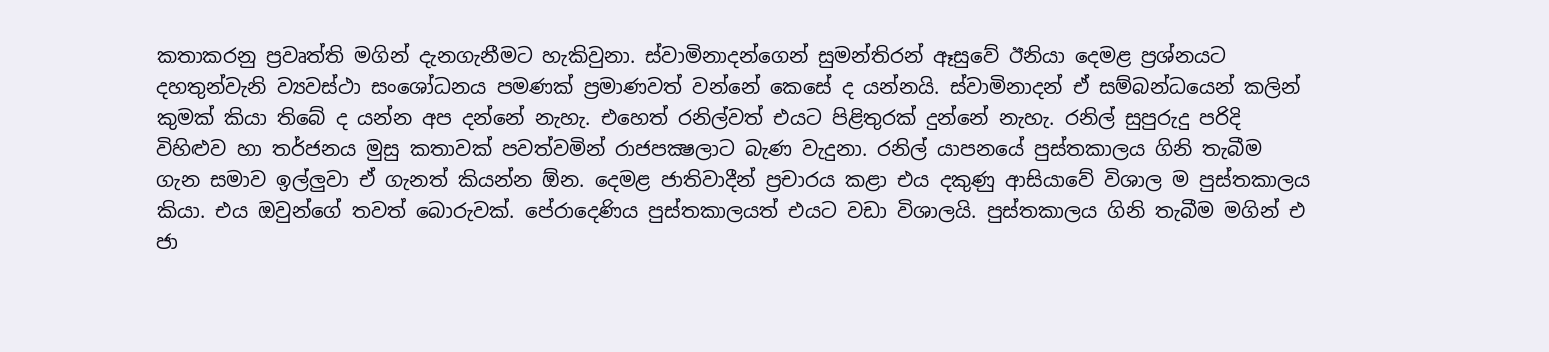කතාකරනු ප්‍රවෘත්ති මගින් දැනගැනීමට හැකිවුනා. ස්වාමිනාදන්ගෙන් සුමන්තිරන් ඈසුවේ ඊනියා දෙමළ ප්‍රශ්නයට දහතුන්වැනි ව්‍යවස්ථා සංශෝධනය පමණක් ප්‍රමාණවත් වන්නේ කෙසේ ද යන්නයි. ස්වාමිනාදන් ඒ සම්බන්ධයෙන් කලින් කුමක් කියා තිබේ ද යන්න අප දන්නේ නැහැ. එහෙත් රනිල්වත් එයට පිළිතුරක් දුන්නේ නැහැ. රනිල් සුපුරුදු පරිදි විහිළුව හා තර්ජනය මුසු කතාවක් පවත්වමින් රාජපක්‍ෂලාට බැණ වැදුනා. රනිල් යාපනයේ පුස්තකාලය ගිනි තැබීම ගැන සමාව ඉල්ලුවා ඒ ගැනත් කියන්න ඕන. දෙමළ ජාතිවාදීන් ප්‍රචාරය කළා එය දකුණු ආසියාවේ විශාල ම පුස්තකාලය කියා. එය ඔවුන්ගේ තවත් බොරුවක්. පේරාදෙණිය පුස්තකාලයත් එයට වඩා විශාලයි. පුස්තකාලය ගිනි තැබීම මගින් එ ජා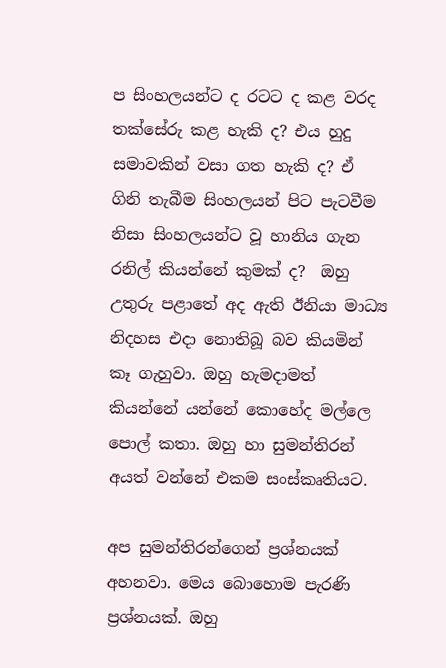ප සිංහලයන්ට ද රටට ද කළ වරද තක්සේරු කළ හැකි ද? එය හුදු සමාවකින් වසා ගත හැකි ද? ඒ ගිනි තැබීම සිංහලයන් පිට පැටවීම නිසා සිංහලයන්ට වූ හානිය ගැන රනිල් කියන්නේ කුමක් ද?  ඔහු උතුරු පළාතේ අද ඇති ඊනියා මාධ්‍ය නිදහස එදා නොතිබූ බව කියමින් කෑ ගැහුවා. ඔහු හැමදාමත් කියන්නේ යන්නේ කොහේද මල්ලෙ පොල් කතා. ඔහු හා සුමන්තිරන් අයත් වන්නේ එකම සංස්කෘතියට.

අප සුමන්තිරන්ගෙන් ප්‍රශ්නයක් අහනවා. මෙය බොහොම පැරණි ප්‍රශ්නයක්. ඔහු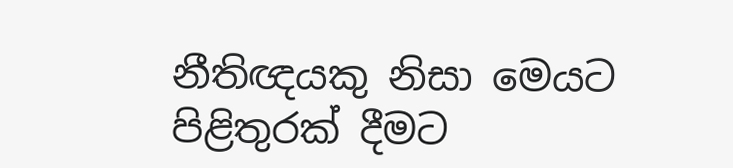නීතිඥයකු නිසා මෙයට පිළිතුරක් දීමට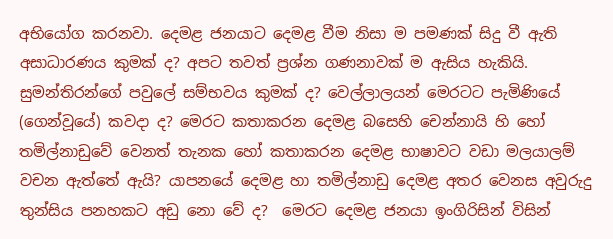අභියෝග කරනවා. දෙමළ ජනයාට දෙමළ වීම නිසා ම පමණක් සිදු වී ඇති අසාධාරණය කුමක් ද? අපට තවත් ප්‍රශ්න ගණනාවක් ම ඇසිය හැකියි. සුමන්තිරන්ගේ පවුලේ සම්භවය කුමක් ද? වෙල්ලාලයන් මෙරටට පැමිණියේ (ගෙන්වූයේ) කවදා ද? මෙරට කතාකරන දෙමළ බසෙහි චෙන්නායි හි හෝ තමිල්නාඩුවේ වෙනත් තැනක හෝ කතාකරන දෙමළ භාෂාවට වඩා මලයාලම් වචන ඇත්තේ ඇයි? යාපනයේ දෙමළ හා තමිල්නාඩු දෙමළ අතර වෙනස අවුරුදු තුන්සිය පනහකට අඩු නො වේ ද?  මෙරට දෙමළ ජනයා ඉංගිරිසින් විසින්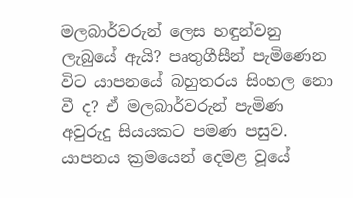මලබාර්වරුන් ලෙස හඳුන්වනු ලැබුයේ ඇයි? පෘතුගීසීන් පැමිණෙන විට යාපනයේ බහුතරය සිංහල නො වී ද? ඒ මලබාර්වරුන් පැමිණ අවුරුදු සියයකට පමණ පසුව. යාපනය ක්‍රමයෙන් දෙමළ වූයේ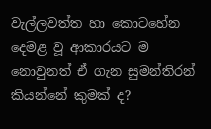වැල්ලවත්ත හා කොටහේන දෙමළ වූ ආකාරයට ම නොවුනත් ඒ ගැන සුමන්තිරන් කියන්නේ කුමක් ද?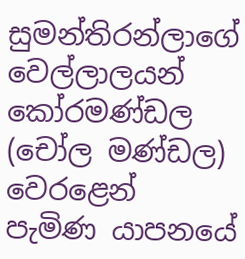සුමන්තිරන්ලාගේ වෙල්ලාලයන් කෝරමණ්ඩල (චෝල මණ්ඩල) වෙරළෙන් පැමිණ යාපනයේ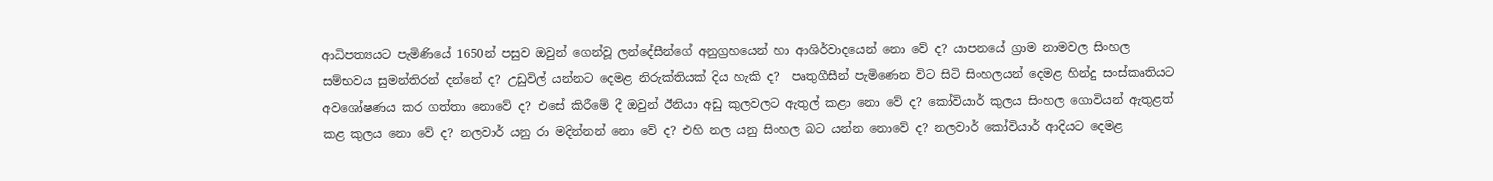ආධිපත්‍යයට පැමිණියේ 1650න් පසුව ඔවුන් ගෙන්වූ ලන්දේසීන්ගේ අනුග්‍රහයෙන් හා ආශිර්වාදයෙන් නො වේ ද? යාපනයේ ග්‍රාම නාමවල සිංහල සම්භවය සුමන්තිරන් දන්නේ ද? උඩුවිල් යන්නට දෙමළ නිරුක්තියක් දිය හැකි ද?  පෘතුගීසීන් පැමිණෙන විට සිටි සිංහලයන් දෙමළ හින්දු සංස්කෘතියට අවශෝෂණය කර ගත්තා නොවේ ද? එසේ කිරීමේ දී ඔවුන් ඊනියා අඩු කුලවලට ඇතුල් කළා නො වේ ද? කෝවියාර් කුලය සිංහල ගොවියන් ඇතුළත් කළ කුලය නො වේ ද? නලවාර් යනු රා මදින්නන් නො වේ ද? එහි නල යනු සිංහල බට යන්න නොවේ ද? නලවාර් කෝවියාර් ආදියට දෙමළ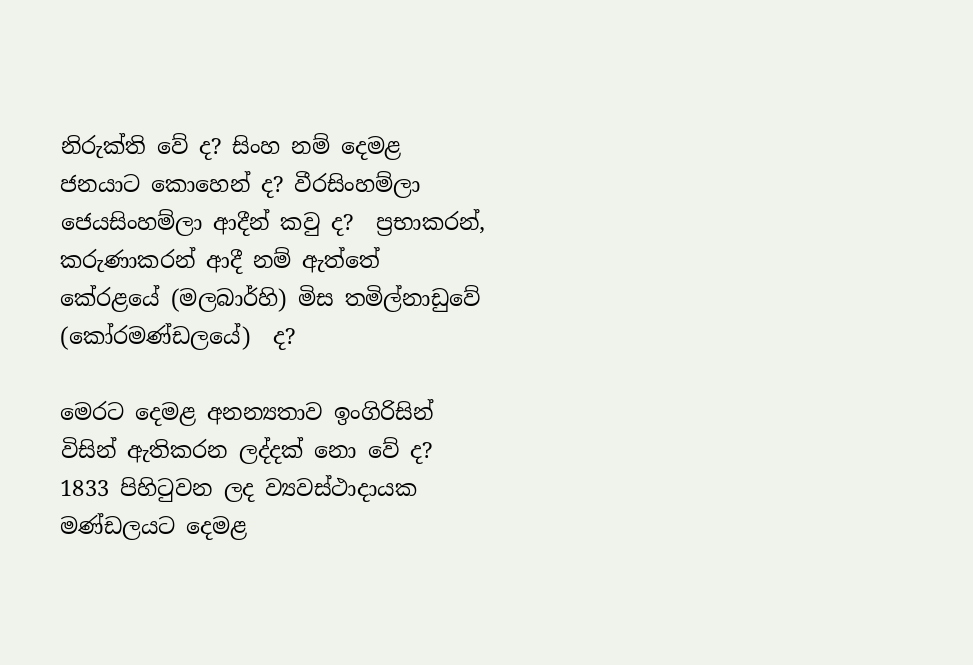නිරුක්ති වේ ද? සිංහ නම් දෙමළ ජනයාට කොහෙන් ද? වීරසිංහම්ලා ජෙයසිංහම්ලා ආදීන් කවු ද?  ප්‍රභාකරන්, කරුණාකරන් ආදී නම් ඇත්තේ කේරළයේ (මලබාර්හි) මිස තමිල්නාඩුවේ (කෝරමණ්ඩලයේ)  ද?

මෙරට දෙමළ අනන්‍යතාව ඉංගිරිසින් විසින් ඇතිකරන ලද්දක් නො වේ ද? 1833 පිහිටුවන ලද ව්‍යවස්ථාදායක මණ්ඩලයට දෙමළ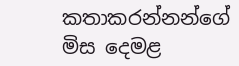කතාකරන්නන්ගේ මිස දෙමළ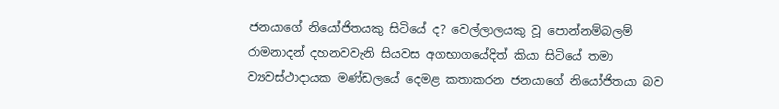ජනයාගේ නියෝජිතයකු සිටියේ ද? වෙල්ලාලයකු වූ පොන්නම්බලම් රාමනාදන් දහනවවැනි සියවස අගභාගයේදිත් කියා සිටියේ තමා ව්‍යවස්ථාදායක මණ්ඩලයේ දෙමළ කතාකරන ජනයාගේ නියෝජිතයා බව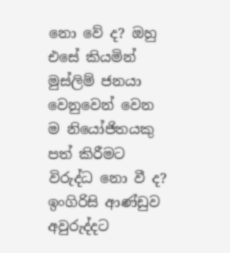නො වේ ද? ඔහු එසේ කියමින් මුස්ලිම් ජනයා වෙනුවෙන් වෙන ම නියෝජිතයකු පත් කිරීමට විරුද්ධ නො වී ද? ඉංගිරිසි ආණ්ඩුව අවුරුද්දට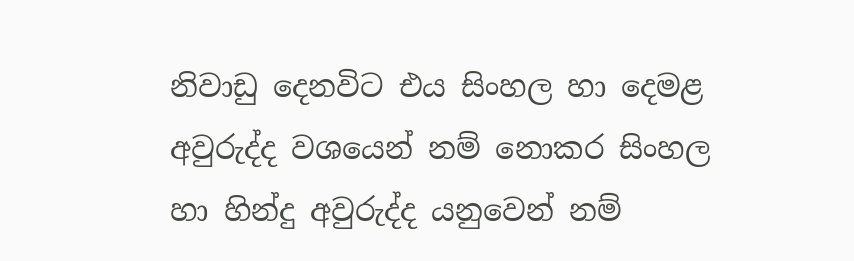නිවාඩු දෙනවිට එය සිංහල හා දෙමළ අවුරුද්ද වශයෙන් නම් නොකර සිංහල හා හින්දු අවුරුද්ද යනුවෙන් නම්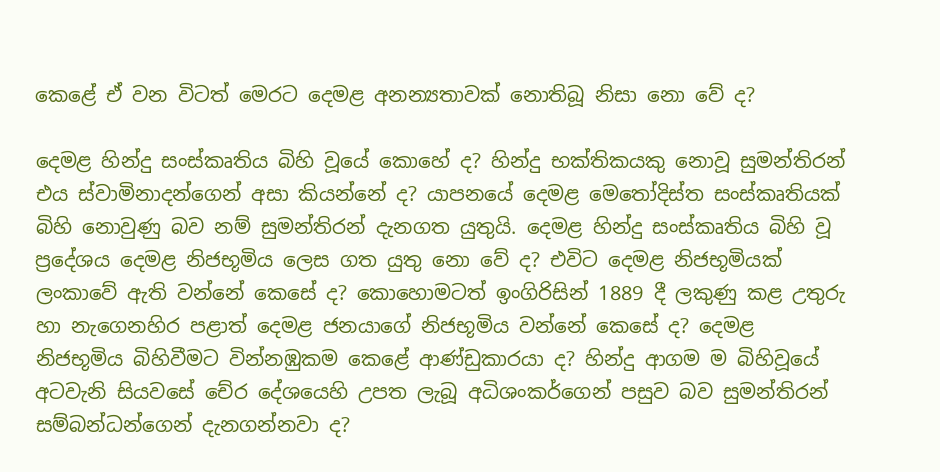කෙළේ ඒ වන විටත් මෙරට දෙමළ අනන්‍යතාවක් නොතිබූ නිසා නො වේ ද?

දෙමළ හින්දු සංස්කෘතිය බිහි වූයේ කොහේ ද? හින්දු භක්තිකයකු නොවූ සුමන්තිරන් එය ස්වාමිනාදන්ගෙන් අසා කියන්නේ ද? යාපනයේ දෙමළ මෙතෝදිස්ත සංස්කෘතියක් බිහි නොවුණු බව නම් සුමන්තිරන් දැනගත යුතුයි. දෙමළ හින්දු සංස්කෘතිය බිහි වූ ප්‍රදේශය දෙමළ නිජභූමිය ලෙස ගත යුතු නො වේ ද? එවිට දෙමළ නිජභූමියක් ලංකාවේ ඇති වන්නේ කෙසේ ද? කොහොමටත් ඉංගිරිසින් 1889 දී ලකුණු කළ උතුරු හා නැගෙනහිර පළාත් දෙමළ ජනයාගේ නිජභූමිය වන්නේ කෙසේ ද? දෙමළ නිජභූමිය බිහිවීමට වින්නඹුකම කෙළේ ආණ්ඩුකාරයා ද? හින්දු ආගම ම බිහිවූයේ අටවැනි සියවසේ චේර දේශයෙහි උපත ලැබූ අධිශංකර්ගෙන් පසුව බව සුමන්තිරන් සම්බන්ධන්ගෙන් දැනගන්නවා ද?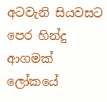අටවැනි සියවසට පෙර හින්දු ආගමක් ලෝකයේ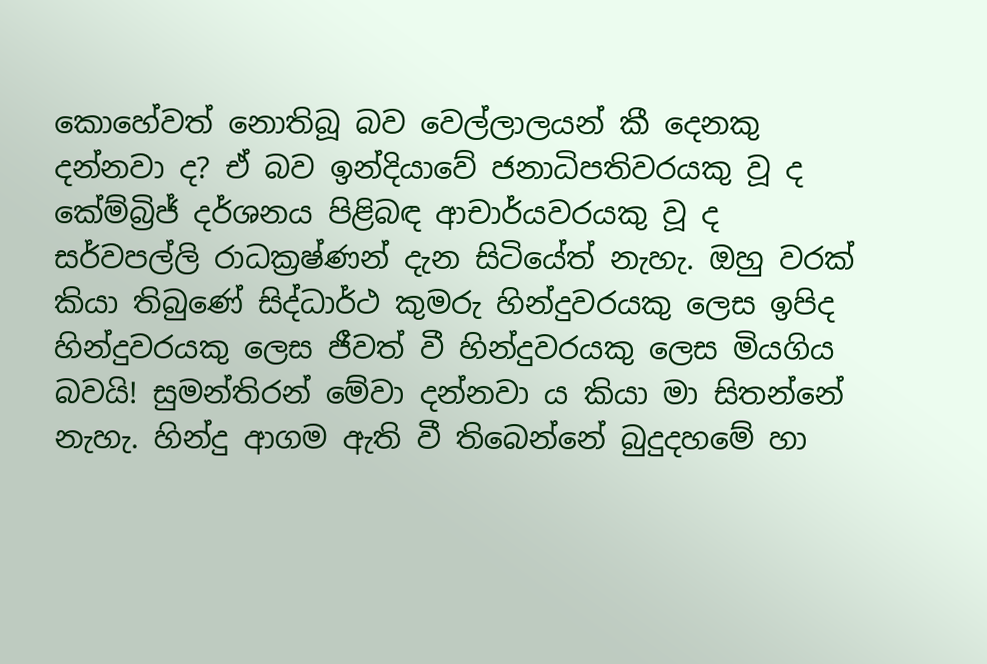කොහේවත් නොතිබූ බව වෙල්ලාලයන් කී දෙනකු දන්නවා ද? ඒ බව ඉන්දියාවේ ජනාධිපතිවරයකු වූ ද කේම්බ්‍රිජ් දර්ශනය පිළිබඳ ආචාර්යවරයකු වූ ද සර්වපල්ලි රාධක්‍රෂ්ණන් දැන සිටියේත් නැහැ. ඔහු වරක් කියා තිබුණේ සිද්ධාර්ථ කුමරු හින්දුවරයකු ලෙස ඉපිද හින්දුවරයකු ලෙස ජීවත් වී හින්දුවරයකු ලෙස මියගිය බවයි! සුමන්තිරන් මේවා දන්නවා ය කියා මා සිතන්නේ නැහැ. හින්දු ආගම ඇති වී තිබෙන්නේ බුදුදහමේ හා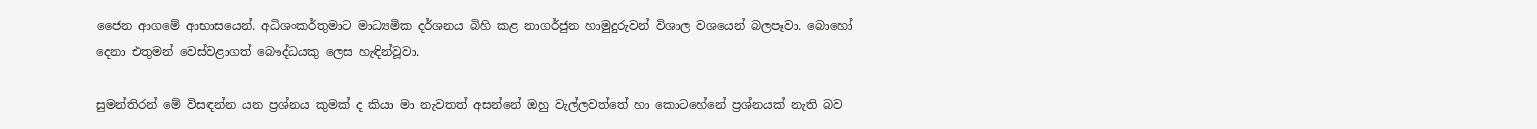ජෛන ආගමේ ආභාසයෙන්. අධිශංකර්තුමාට මාධ්‍යමික දර්ශනය බිහි කළ නාගර්ජුන හාමුදුරුවන් විශාල වශයෙන් බලපෑවා. බොහෝ දෙනා එතුමන් වෙස්වළාගත් බෞද්ධයකු ලෙස හැඳින්වූවා.

සුමන්තිරන් මේ විසඳන්න යන ප්‍රශ්නය කුමක් ද කියා මා නැවතත් අසන්නේ ඔහු වැල්ලවත්තේ හා කොටහේනේ ප්‍රශ්නයක් නැති බව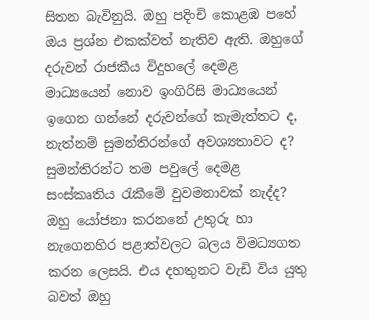සිතන බැවිනුයි. ඔහු පදිංචි කොළඹ පහේ ඔය ප්‍රශ්න එකක්වත් නැතිව ඇති. ඔහුගේ දරුවන් රාජකීය විදුහලේ දෙමළ මාධ්‍යයෙන් නොව ඉංගිරිසි මාධ්‍යයෙන් ඉගෙන ගන්නේ දරුවන්ගේ කැමැත්තට ද, නැත්නම් සුමන්තිරන්ගේ අවශ්‍යතාවට ද? සුමන්තිරන්ට තම පවුලේ දෙමළ සංස්කෘතිය රැකීමේ වුවමනාවක් නැද්ද? ඔහු යෝජනා කරනනේ උතුරු හා නැගෙනහිර පළාත්වලට බලය විමධ්‍යගත කරන ලෙසයි. එය දහතුනට වැඩි විය යුතු බවත් ඔහු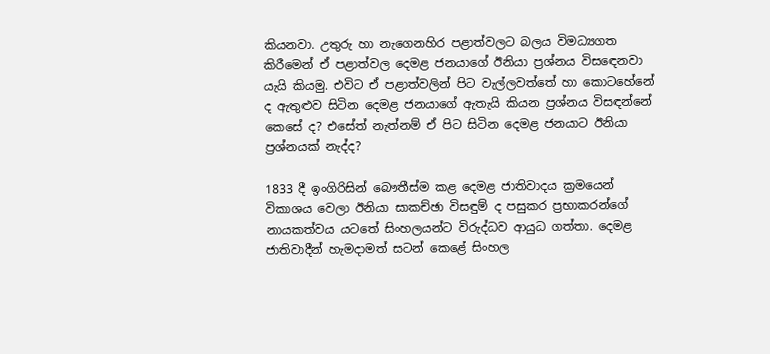කියනවා. උතුරු හා නැගෙනහිර පළාත්වලට බලය විමධ්‍යගත කිරීමෙන් ඒ පළාත්වල දෙමළ ජනයාගේ ඊනියා ප්‍රශ්නය විසඳෙනවා යැයි කියමු. එවිට ඒ පළාත්වලින් පිට වැල්ලවත්තේ හා කොටහේනේ ද ඇතුළුව සිටින දෙමළ ජනයාගේ ඇතැයි කියන ප්‍රශ්නය විසඳන්නේ කෙසේ ද? එසේත් නැත්නම් ඒ පිට සිටින දෙමළ ජනයාට ඊනියා ප්‍රශ්නයක් නැද්ද?

1833 දී ඉංගිරිසින් බෞතීස්ම කළ දෙමළ ජාතිවාදය ක්‍රමයෙන් විකාශය වෙලා ඊනියා සාකච්ඡා විසඳුම් ද පසුකර ප්‍රභාකරන්ගේ නායකත්වය යටතේ සිංහලයන්ට විරුද්ධව ආයුධ ගත්තා. දෙමළ ජාතිවාදීන් හැමදාමත් සටන් කෙළේ සිංහල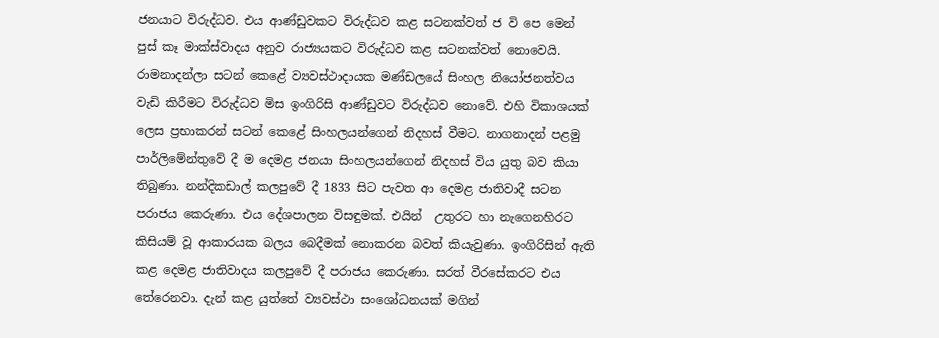ජනයාට විරුද්ධව. එය ආණ්ඩුවකට විරුද්ධව කළ සටනක්වත් ජ වි පෙ මෙන් පුස් කෑ මාක්ස්වාදය අනුව රාජ්‍යයකට විරුද්ධව කළ සටනක්වත් නොවෙයි. රාමනාදන්ලා සටන් කෙළේ ව්‍යවස්ථාදායක මණ්ඩලයේ සිංහල නියෝජනත්වය වැඩි කිරීමට විරුද්ධව මිස ඉංගිරිසි ආණ්ඩුවට විරුද්ධව නොවේ. එහි විකාශයක් ලෙස ප්‍රභාකරන් සටන් කෙළේ සිංහලයන්ගෙන් නිදහස් වීමට. නාගනාදන් පළමු පාර්ලිමේන්තුවේ දී ම දෙමළ ජනයා සිංහලයන්ගෙන් නිදහස් විය යුතු බව කියා තිබුණා. නන්දිකඩාල් කලපුවේ දී 1833 සිට පැවත ආ දෙමළ ජාතිවාදී සටන පරාජය කෙරුණා. එය දේශපාලන විසඳුමක්. එයින්  උතුරට හා නැගෙනහිරට කිසියම් වූ ආකාරයක බලය බෙදීමක් නොකරන බවත් කියැවුණා. ඉංගිරිසින් ඇති කළ දෙමළ ජාතිවාදය කලපුවේ දී පරාජය කෙරුණා. සරත් වීරසේකරට එය තේරෙනවා. දැන් කළ යුත්තේ ව්‍යවස්ථා සංශෝධනයක් මගින්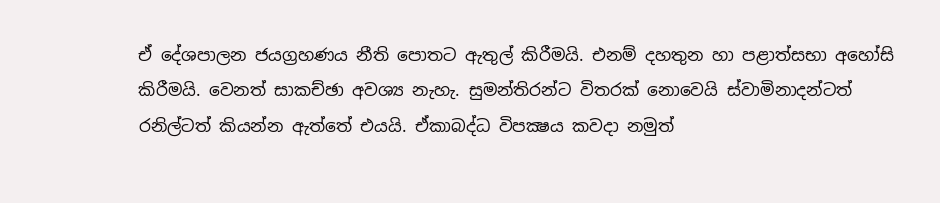ඒ දේශපාලන ජයග්‍රහණය නීති පොතට ඇතුල් කිරීමයි. එනම් දහතුන හා පළාත්සභා අහෝසි කිරීමයි. වෙනත් සාකච්ඡා අවශ්‍ය නැහැ. සුමන්තිරන්ට විතරක් නොවෙයි ස්වාමිනාදන්ටත් රනිල්ටත් කියන්න ඇත්තේ එයයි. ඒකාබද්ධ විපක්‍ෂය කවදා නමුත්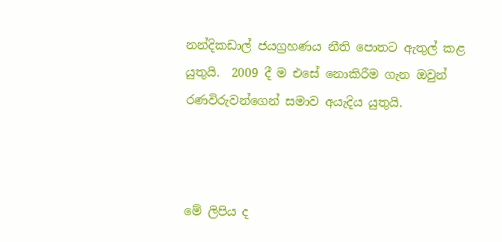නන්දිකඩාල් ජයග්‍රහණය නීති පොතට ඇතුල් කළ යුතුයි.  2009 දී ම එසේ නොකිරීම ගැන ඔවුන් රණවිරුවන්ගෙන් සමාව අයැදිය යුතුයි.



මේ ලිපිය ද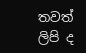තවත් ලිපි ද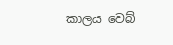කාලය වෙබ්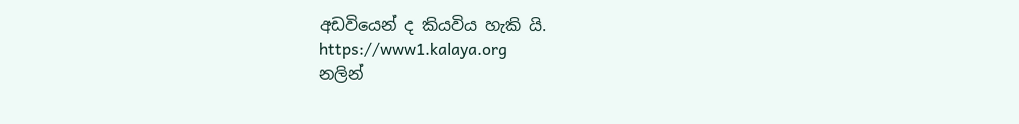අඩවියෙන් ද කියවිය හැකි යි.
https://www1.kalaya.org
නලින්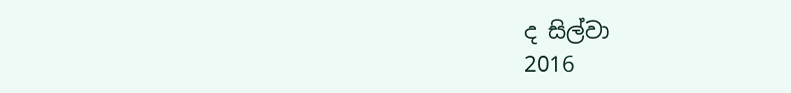ද සිල්වා
2016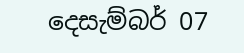දෙසැම්බර් 07